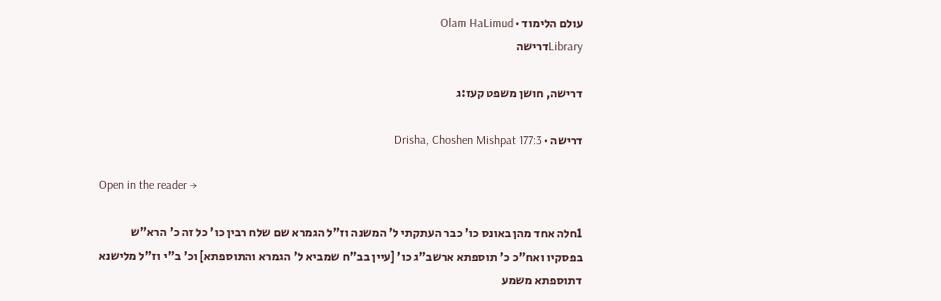עולם הלימוד · Olam HaLimud
Libraryדרישה

דרישה, חושן משפט קעז:ג

דרישה · Drisha, Choshen Mishpat 177:3

Open in the reader →

1חלה אחד מהן באונס כו' כבר העתקתי ל' המשנה וז"ל הגמרא שם שלח רבין כו' כל זה כ' הרא"ש בפסקיו ואח"כ כ' תוספתא ארשב"ג כו' [עיין בב"ח שמביא ל' הגמרא והתוספתא] וכ' ב"י וז"ל מלישנא דתוספתא משמע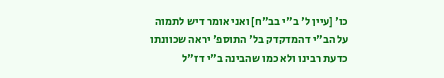כו' [עיין ל' ב"י בב"ח] ואני אומר דיש לתמוה על הב"י דהמדקדק בל' התוספ' יראה שכוונתו כדעת רבינו ולא כמו שהבינה ב"י דז"ל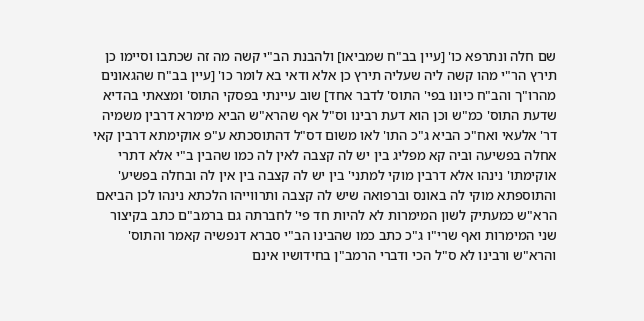שם חלה ונתרפא כו' [עיין בב"ח שמביאו] ולהבנת הב"י קשה מה זה שכתבו וסיימו כן תירץ הר"י מהו קשה ליה שעליה תירץ כן אלא ודאי בא לומר כו' [עיין בב"ח שהגאונים מהרו"ך והב"ח כיונו בפי' התוס' לדבר אחד] שוב עיינתי בפסקי התוס' ומצאתי בהדיא שדעת התוס' כמ"ש וכן הוא דעת רבינו וס"ל אף שהרא"ש הביא מימרא דרבין משמיה דר' אלעאי ואח"כ הביא ג"כ התו' לאו משום דס"ל דהתוסכתא ע"פ אוקימתא דרבין קאי אחלה בפשיעה וביה קא מפליג בין יש לה קצבה לאין לה כמו שהבין ב"י אלא דתרי אוקימתו' נינהו אלא דרבין מוקי למתני' בין יש לה קצבה בין אין לה ובחלה בפשיע' והתוספתא מוקי לה באונס וברפואה שיש לה קצבה ותרווייהו הלכתא נינהו לכן הביאם הרא"ש כמעתיק לשון המימרות לא להיות חד פי' לחברתה גם ברמב"ם כתב בקיצור שני המימרות ואף שרי"ו ג"כ כתב כמו שהבינו הב"י סברא דנפשיה קאמר והתוס' והרא"ש ורבינו לא ס"ל הכי ודברי הרמב"ן בחידושיו אינם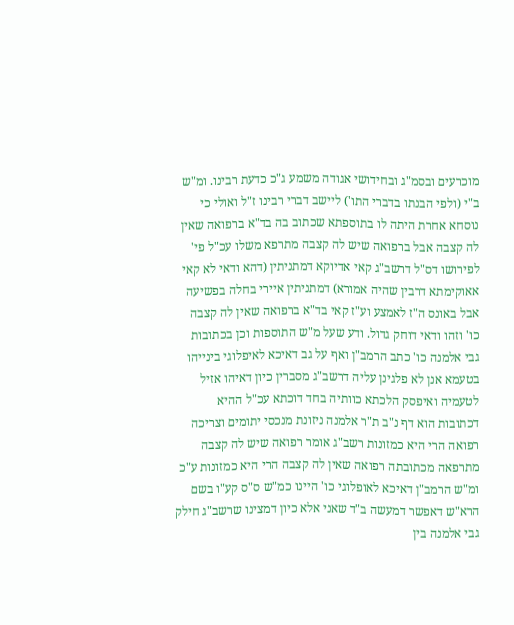מוכרעים ובסמ"ג ובחידושי אגודה משמע ג"כ כדעת רבינו. ומ"ש ב"י (ולפי הבנתו בדברי התו') ליישב דברי רבינו ז"ל ואולי כי נוסחא אחרת היתה לו בתוספתא שכתוב בה בד"א ברפואה שאין לה קצבה אבל ברפואה שיש לה קצבה מתרפא משלו עכ"ל פי' לפירושו דס"ל דרשב"ג קאי אדיוקא דמתניתין (דהא ודאי לא קאי אאוקימתא דרבין שהיה אמורא) דמתניתין איירי בחלה בפשיעה אבל באונס ה"ז לאמצע וע"ז קאי בד"א ברפואה שאין לה קצבה כו' וזהו ודאי דוחק גדול. ודע שעל מ"ש התוספות וכן בכתובות גבי אלמנה כו' כתב הרמב"ן ואף על גב דאיכא לאיפלוגי בינייהו בטעמא אנן לא פלגינן עליה דרשב"ג מסברין כיון דאיהו אזיל לטעמיה ואיפסק הלכתא כוותיה בחד דוכתא עכ"ל ההיא דכתובות הוא דף נ"ב ת"ר אלמנה ניזונת מנכסי יתומים וצריכה רפואה הרי היא כמזונות רשב"ג אומר רפואה שיש לה קצבה מתרפאה מכתובתה רפואה שאין לה קצבה הרי היא כמזונות ע"כ ומ"ש הרמב"ן דאיכא לאופלוגי כו' היינו כמ"ש ס"ס קע"ו בשם הרא"ש דאפשר דמעשה ב"ד שאני אלא כיון דמצינו שרשב"ג חילק גבי אלמנה בין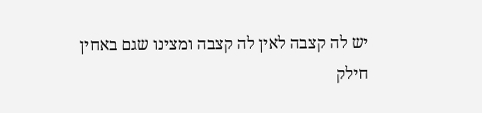יש לה קצבה לאין לה קצבה ומצינו שגם באחין חילק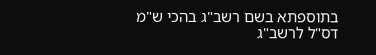בתוספתא בשם רשב"ג בהכי ש"מ דס"ל לרשב"ג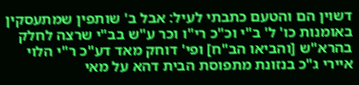דשוין הם והטעם כתבתי לעיל: אבל ב' שותפין שמתעסקין באומנות כו' ל' ב"י וכ"כ רי"ו וכר ע"ש בב"י שרצה לחלק בהרא"ש [והביאו הב"ח] ופי' דוחק מאד דע"כ ר"י הלוי איירי ג"כ בנזונת מתפוסת הבית דהא על מאי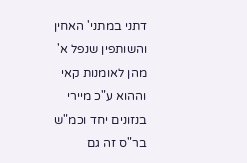דתני במתני' האחין והשותפין שנפל א' מהן לאומנות קאי וההוא ע"כ מיירי בנזונים יחד וכמ"ש בר"ס זה גם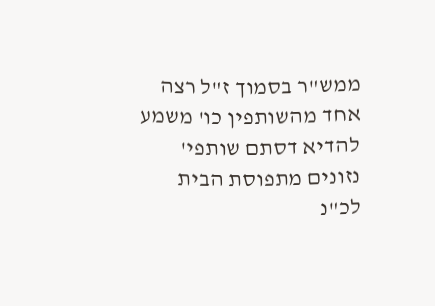ממש"ר בסמוך ז"ל רצה אחד מהשותפין כו' משמע להדיא דסתם שותפי' נזונים מתפוסת הבית לכ"נ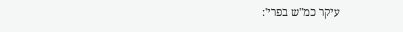עיקר כמ"ש בפרי':